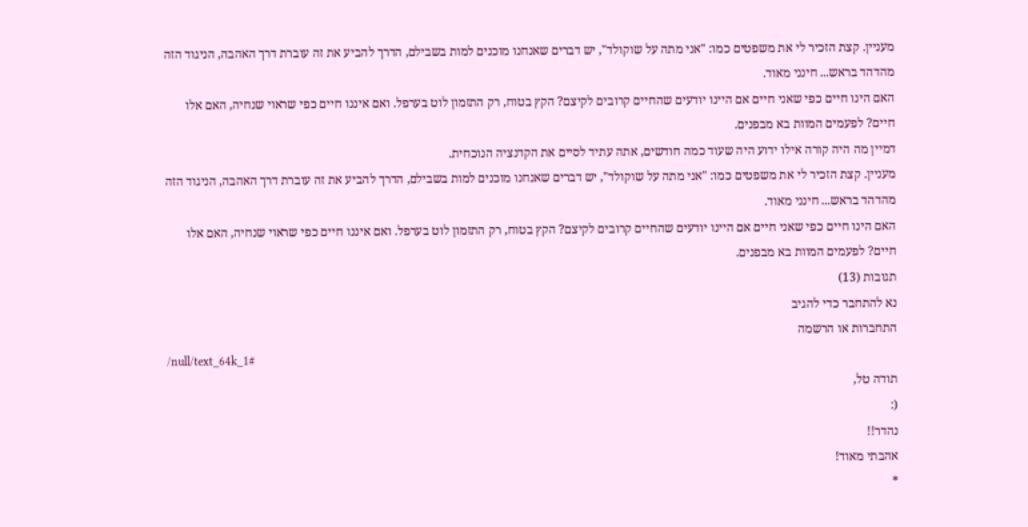מעניין. קצת הזכיר לי את משפטים כמו: "אני מתה על שוקולד", יש דברים שאנחנו מוכנים למות בשבילם, הדרך להביע את זה עוברת דרך האהבה, הניגוד הזה מהדהד בראש... חינני מאוד.
האם הינו חיים כפי שאני חיים אם היינו יודעים שהחיים קרובים לקיצם? הקץ בטוח, רק התזמון לוט בערפל. ואם איננו חיים כפי שראוי שנחיה, האם אלו חיים? לפעמים המוות בא מבפנים.
דמיין מה היה קורה אילו ידוע היה שעוד כמה חודשים, אתה עתיד לסיים את הקדנציה הנוכחית.
מעניין. קצת הזכיר לי את משפטים כמו: "אני מתה על שוקולד", יש דברים שאנחנו מוכנים למות בשבילם, הדרך להביע את זה עוברת דרך האהבה, הניגוד הזה מהדהד בראש... חינני מאוד.
האם הינו חיים כפי שאני חיים אם היינו יודעים שהחיים קרובים לקיצם? הקץ בטוח, רק התזמון לוט בערפל. ואם איננו חיים כפי שראוי שנחיה, האם אלו חיים? לפעמים המוות בא מבפנים.
תגובות (13)
נא להתחבר כדי להגיב
התחברות או הרשמה
/null/text_64k_1#
תודה טל,
(:
נהדר!!
אהבתי מאוד!
*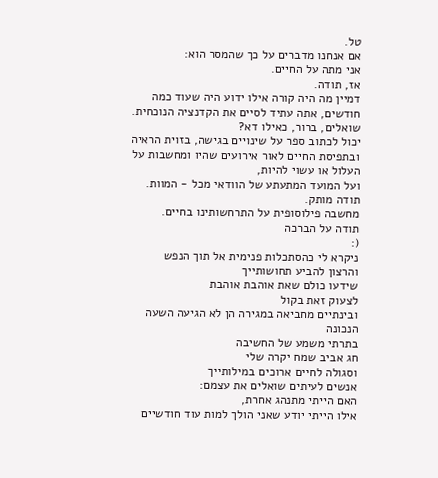טל.
אם אנחנו מדברים על כך שהמסר הוא:
אני מתה על החיים.
אז, תודה.
דמיין מה היה קורה אילו ידוע היה שעוד כמה חודשים, אתה עתיד לסיים את הקדנציה הנוכחית.
שואלים, ברור, כאילו דא?
יכול לכתוב ספר על שינויים בגישה, בזוית הראיה ובתפיסת החיים לאור אירועים שהיו ומחשבות על העלול או עשוי להיות,
ועל המועד המתעתע של הוודאי מכל - המוות.
תודה מותק.
מחשבה פילוסופית על התרחשותינו בחיים.
תודה על הברכה
(:
ניקרא לי כהסתכלות פנימית אל תוך הנפש
והרצון להביע תחושותייך
שידעו כולם שאת אוהבת אוהבת
לצעוק זאת בקול
ובינתיים מחביאה במגירה הן לא הגיעה השעה הנכונה
בתרתי משמע של החשיבה
חג אביב שמח יקרה שלי
וסגולה לחיים ארוכים במילותייך
אנשים לעיתים שואלים את עצמם:
האם הייתי מתנהג אחרת,
אילו הייתי יודע שאני הולך למות עוד חודשיים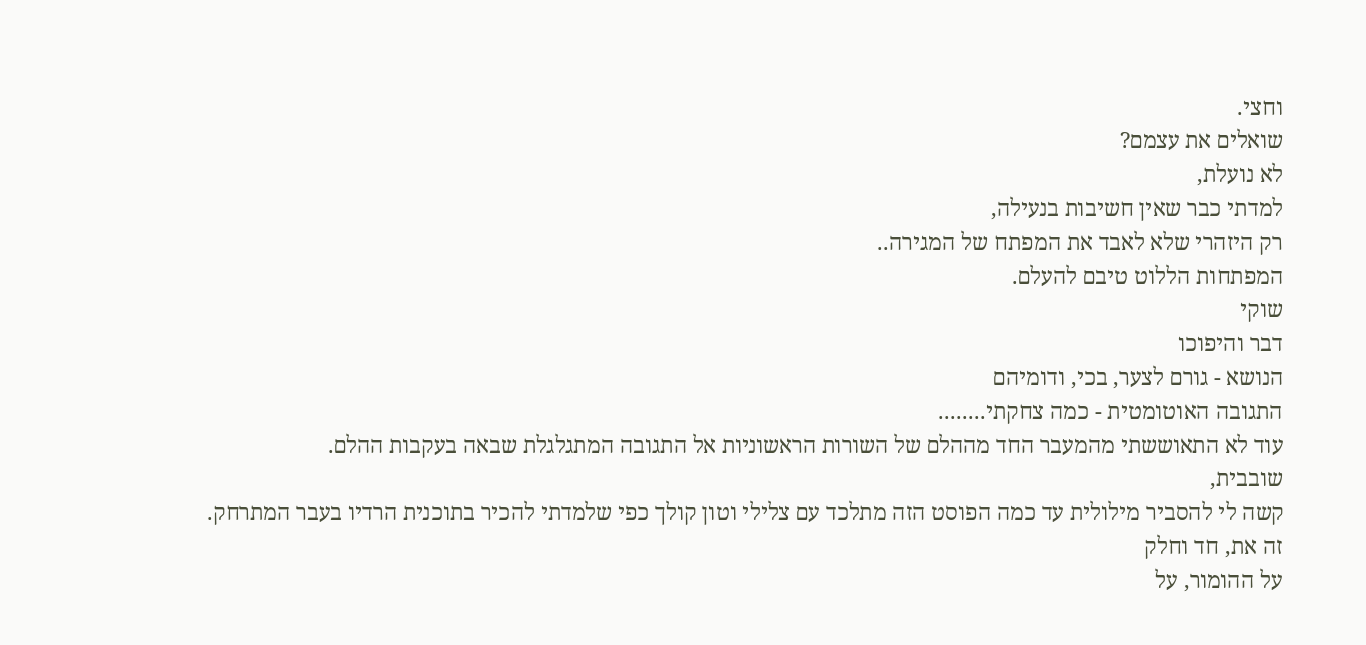וחצי.
שואלים את עצמם?
לא נועלת,
למדתי כבר שאין חשיבות בנעילה,
רק היזהרי שלא לאבד את המפתח של המגירה..
המפתחות הללוט טיבם להעלם.
שוקי
דבר והיפוכו
הנושא - גורם לצער, בכי, ודומיהם
התגובה האוטומטית - כמה צחקתי........
עוד לא התאוששתי מהמעבר החד מההלם של השורות הראשוניות אל התגובה המתגלגלת שבאה בעקבות ההלם.
שובבית,
קשה לי להסביר מילולית עד כמה הפוסט הזה מתלכד עם צלילי וטון קולך כפי שלמדתי להכיר בתוכנית הרדיו בעבר המתרחק.
זה את, חד וחלק
על ההומור, על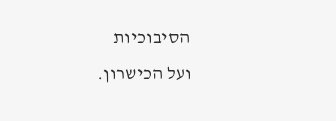הסיבוכיות
ועל הכישרון.